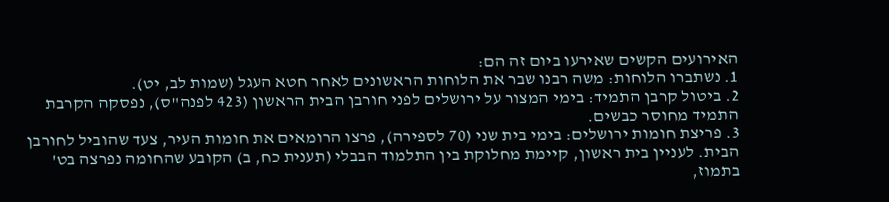האירועים הקשים שאירעו ביום זה הם:
1. נשתברו הלוחות: משה רבנו שבר את הלוחות הראשונים לאחר חטא העגל (שמות לב, יט).
2. ביטול קרבן התמיד: בימי המצור על ירושלים לפני חורבן הבית הראשון (423 לפנה"ס), נפסקה הקרבת התמיד מחוסר כבשים.
3. פריצת חומות ירושלים: בימי בית שני (70 לספירה), פרצו הרומאים את חומות העיר, צעד שהוביל לחורבן הבית. לעניין בית ראשון, קיימת מחלוקת בין התלמוד הבבלי (תענית כח, ב) הקובע שהחומה נפרצה בט' בתמוז,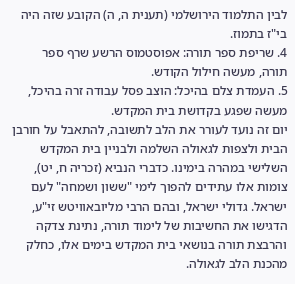לבין התלמוד הירושלמי (תענית ה, ה) הקובע שזה היה בי"ז בתמוז.
4. שריפת ספר תורה: אפוסטמוס הרשע שרף ספר תורה, מעשה חילול הקודש.
5. העמדת צלם בהיכל: הוצב פסל עבודה זרה בהיכל, מעשה שפגע בקדושת בית המקדש.
יום זה נועד לעורר את הלב לתשובה, להתאבל על חורבן הבית ולצפות לגאולה השלמה ולבניין בית המקדש השלישי במהרה בימינו. כדברי הנביא (זכריה ח, יט), צומות אלו עתידים להפוך לימי "ששון ושמחה" לעם ישראל. גדולי ישראל, ובהם הרבי מליובאוויטש זי"ע, הדגישו את החשיבות של לימוד תורה, נתינת צדקה והרבצת תורה בנושאי בית המקדש בימים אלו, כחלק מהכנת הלב לגאולה.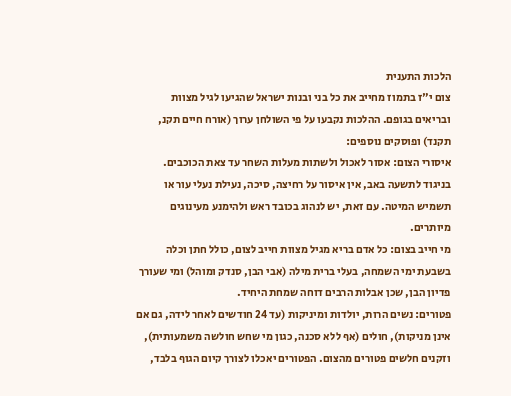הלכות התענית
צום י"ז בתמוז מחייב את כל בני ובנות ישראל שהגיעו לגיל מצוות ובריאים בגופם. ההלכות נקבעו על פי השולחן ערוך (אורח חיים תקנ, תקנד) ופוסקים נוספים:
איסורי הצום: אסור לאכול ולשתות מעלות השחר עד צאת הכוכבים. בניגוד לתשעה באב, אין איסור על רחיצה, סיכה, נעילת נעלי עור או תשמיש המיטה. עם זאת, יש לנהוג בכובד ראש ולהימנע מעינוגים מיותרים.
מי חייב בצום: כל אדם בריא מגיל מצוות חייב לצום, כולל חתן וכלה בשבעת ימי השמחה, בעלי ברית מילה (אבי הבן, סנדק ומוהל) ומי שעורך פדיון הבן, שכן אבלות הרבים דוחה שמחת היחיד.
פטורים: נשים הרות, יולדות ומיניקות (עד 24 חודשים לאחר לידה, גם אם אינן מניקות), חולים (אף ללא סכנה, כגון מי שחש חולשה משמעותית), וזקנים חלשים פטורים מהצום. הפטורים יאכלו לצורך קיום הגוף בלבד,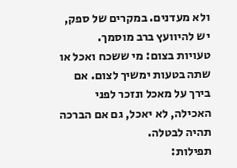ולא מעדנים. במקרים של ספק, יש להיוועץ ברב מוסמך.
טעויות בצום: מי ששכח ואכל או שתה בטעות ימשיך לצום. אם בירך על מאכל ונזכר לפני האכילה, לא יאכל, גם אם הברכה תהיה לבטלה.
תפילות: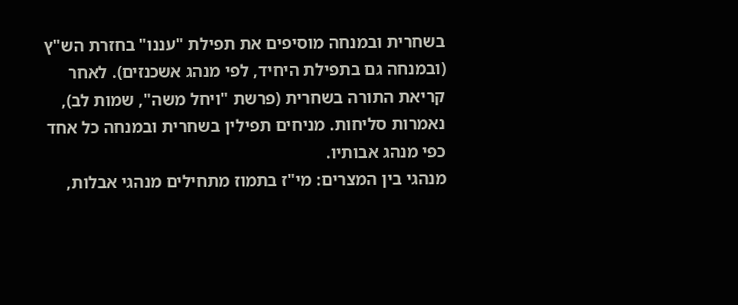בשחרית ובמנחה מוסיפים את תפילת "עננו" בחזרת הש"ץ (ובמנחה גם בתפילת היחיד, לפי מנהג אשכנזים). לאחר קריאת התורה בשחרית (פרשת "ויחל משה", שמות לב), נאמרות סליחות. מניחים תפילין בשחרית ובמנחה כל אחד כפי מנהג אבותיו.
מנהגי בין המצרים: מי"ז בתמוז מתחילים מנהגי אבלות,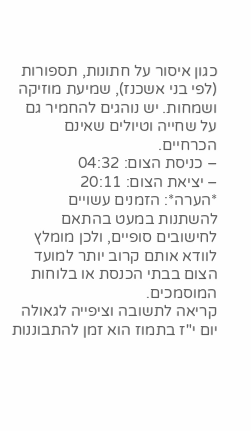כגון איסור על חתונות, תספורות (לפי בני אשכנז), שמיעת מוזיקה ושמחות. יש נוהגים להחמיר גם על שחייה וטיולים שאינם הכרחיים.
– כניסת הצום: 04:32
– יציאת הצום: 20:11
*הערה*: הזמנים עשויים להשתנות במעט בהתאם לחישובים סופיים, ולכן מומלץ לוודא אותם קרוב יותר למועד הצום בבתי הכנסת או בלוחות המוסמכים.
קריאה לתשובה וציפייה לגאולה
יום י"ז בתמוז הוא זמן להתבוננות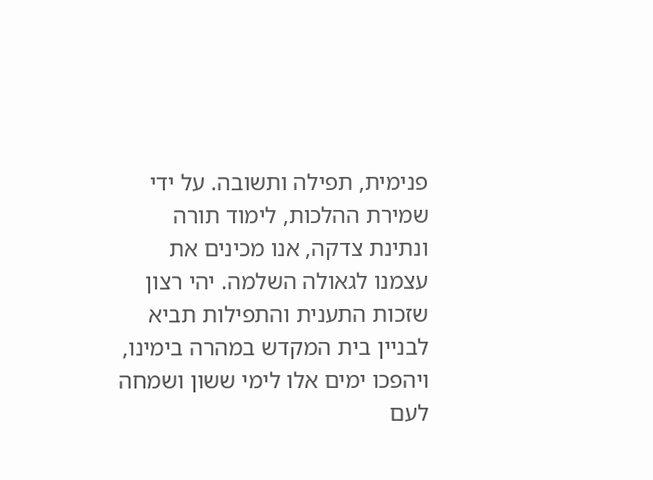פנימית, תפילה ותשובה. על ידי שמירת ההלכות, לימוד תורה ונתינת צדקה, אנו מכינים את עצמנו לגאולה השלמה. יהי רצון שזכות התענית והתפילות תביא לבניין בית המקדש במהרה בימינו, ויהפכו ימים אלו לימי ששון ושמחה לעם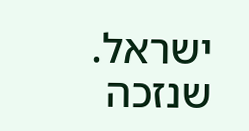ישראל.
שנזכה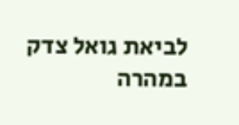לביאת גואל צדק במהרה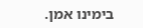בימינו אמן.